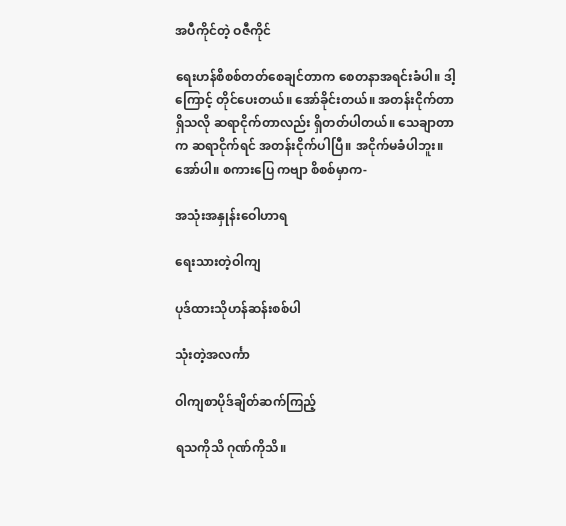အပီကိုင်တဲ့ ဝဇီကိုင်

ရေးဟန်စိစစ်တတ်စေချင်တာက စေတနာအရင်းခံပါ။ ဒါ့ကြောင့် တိုင်ပေးတယ်။ အော်ခိုင်းတယ်။ အတန်းငိုက်တာရှိသလို ဆရာငိုက်တာလည်း ရှိတတ်ပါတယ်။ သေချာတာက ဆရာငိုက်ရင် အတန်းငိုက်ပါပြီ။ အငိုက်မခံပါဘူး။ အော်ပါ။ စကားပြေ ကဗျာ စိစစ်မှာက-

အသုံးအနှုန်းဝေါဟာရ

ရေးသားတဲ့ဝါကျ

ပုဒ်ထားသိုဟန်ဆန်းစစ်ပါ

သုံးတဲ့အလင်္ကာ

ဝါကျစာပိုဒ်ချိတ်ဆက်ကြည့်

ရသကိုသိ ဂုဏ်ကိုသိ။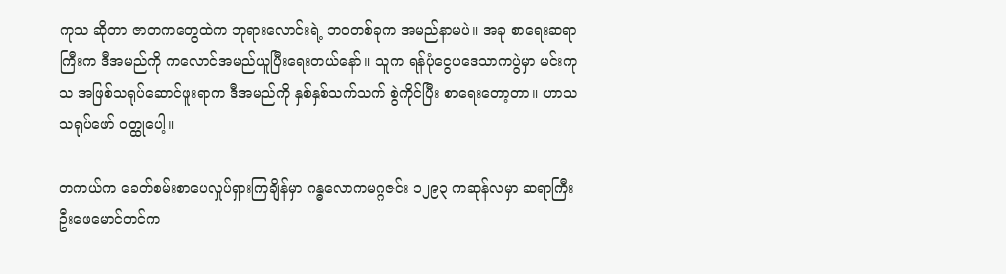ကုသ ဆိုတာ ဇာတကတွေထဲက ဘုရားလောင်းရဲ့ ဘဝတစ်ခုက အမည်နာမပဲ။ အခု စာရေးဆရာကြီးက ဒီအမည်ကို ကလောင်အမည်ယူပြီးရေးတယ်နော်။ သူက ရန်ပုံငွေပဒေသာကပွဲမှာ မင်းကုသ အဖြစ်သရုပ်ဆောင်ဖူးရာက ဒီအမည်ကို နှစ်နှစ်သက်သက် စွဲကိုင်ပြီး စာရေးတော့တာ။ ဟာသ သရုပ်ဖော် ဝတ္ထုပေါ့။

တကယ်က ခေတ်စမ်းစာပေလှုပ်ရှားကြချိန်မှာ ဂန္ဓလောကမဂ္ဂဇင်း ၁၂၉၃ ကဆုန်လမှာ ဆရာကြီးဦးဖေမောင်တင်က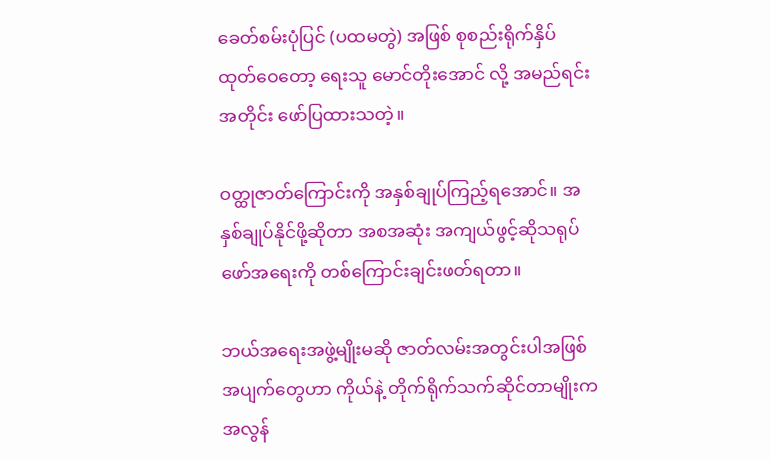ခေတ်စမ်းပုံပြင် (ပထမတွဲ) အဖြစ် စုစည်းရိုက်နှိပ် ထုတ်ဝေတော့ ရေးသူ မောင်တိုးအောင် လို့ အမည်ရင်းအတိုင်း ဖော်ပြထားသတဲ့။

ဝတ္ထုဇာတ်ကြောင်းကို အနှစ်ချုပ်ကြည့်ရအောင်။ အနှစ်ချုပ်နိုင်ဖို့ဆိုတာ အစအဆုံး အကျယ်ဖွင့်ဆိုသရုပ်ဖော်အရေးကို တစ်ကြောင်းချင်းဖတ်ရတာ။

ဘယ်အရေးအဖွဲ့မျိုးမဆို ဇာတ်လမ်းအတွင်းပါအဖြစ်အပျက်တွေဟာ ကိုယ်နဲ့ တိုက်ရိုက်သက်ဆိုင်တာမျိုးက အလွန်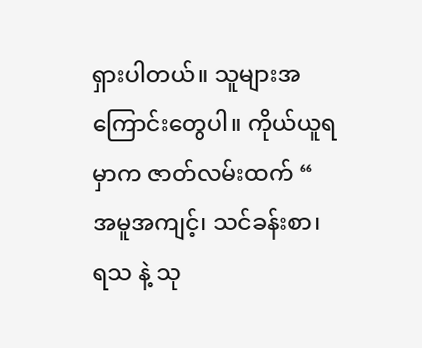ရှားပါတယ်။ သူများအကြောင်းတွေပါ။ ကိုယ်ယူရမှာက ဇာတ်လမ်းထက် “ အမူအကျင့်၊ သင်ခန်းစာ၊ ရသ နဲ့ သု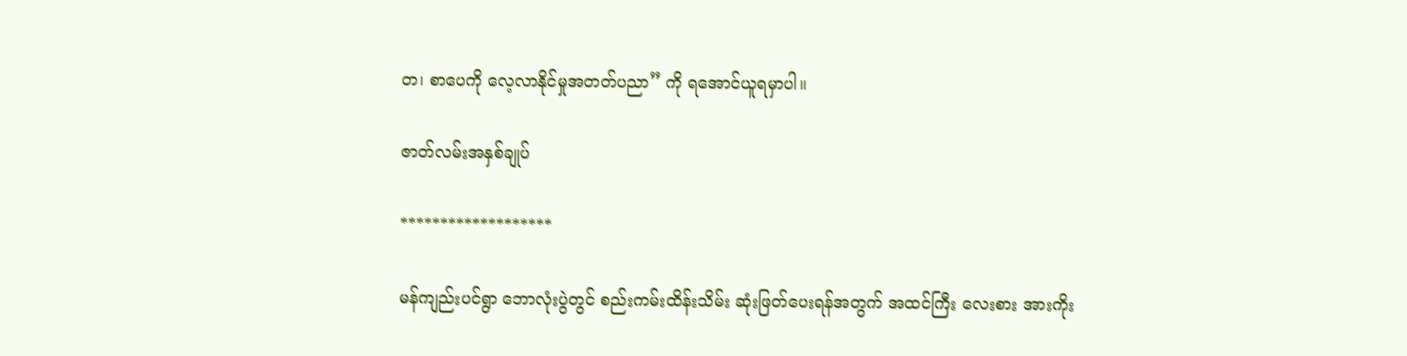တ၊ စာပေကို လေ့လာနိုင်မှုအတတ်ပညာ” ကို ရအောင်ယူရမှာပါ။

ဇာတ်လမ်းအနှစ်ချုပ်

*******************

မန်ကျည်းပင်ရွာ ဘောလုံးပွဲတွင် စည်းကမ်းထိန်းသိမ်း ဆုံးဖြတ်ပေးရန်အတွက် အထင်ကြီး လေးစား အားကိုး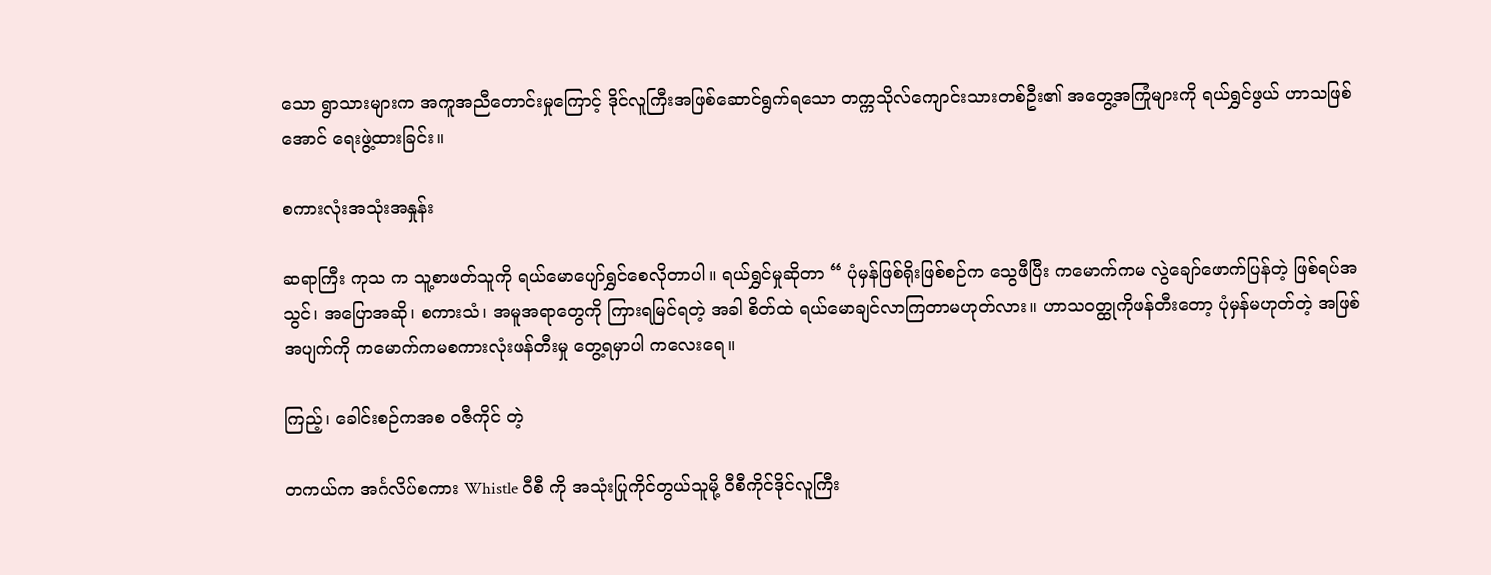သော ရွာသားများက အကူအညီတောင်းမှုကြောင့် ဒိုင်လူကြီးအဖြစ်ဆောင်ရွက်ရသော တက္ကသိုလ်ကျောင်းသားတစ်ဦး၏ အတွေ့အကြုံများကို ရယ်ရွှင်ဖွယ် ဟာသဖြစ်အောင် ရေးဖွဲ့ထားခြင်း။

စကားလုံးအသုံးအနှုန်း

ဆရာကြီး ကုသ က သူ့စာဖတ်သူကို ရယ်မောပျော်ရွှင်စေလိုတာပါ။ ရယ်ရွှင်မှုဆိုတာ “ ပုံမှန်ဖြစ်ရိုးဖြစ်စဉ်က သွေဖီပြီး ကမောက်ကမ လွဲချော်ဖောက်ပြန်တဲ့ ဖြစ်ရပ်အသွင်၊ အပြောအဆို၊ စကားသံ၊ အမူအရာတွေကို ကြားရမြင်ရတဲ့ အခါ စိတ်ထဲ ရယ်မောချင်လာကြတာမဟုတ်လား။ ဟာသဝတ္ထုကိုဖန်တီးတော့ ပုံမှန်မဟုတ်တဲ့ အဖြစ်အပျက်ကို ကမောက်ကမစကားလုံးဖန်တီးမှု တွေ့ရမှာပါ ကလေးရေ။

ကြည့်၊ ခေါင်းစဉ်ကအစ ဝဇီကိုင် တဲ့

တကယ်က အင်္ဂလိပ်စကား Whistle ဝီစီ ကို အသုံးပြုကိုင်တွယ်သူမို့ ဝီစီကိုင်ဒိုင်လူကြီး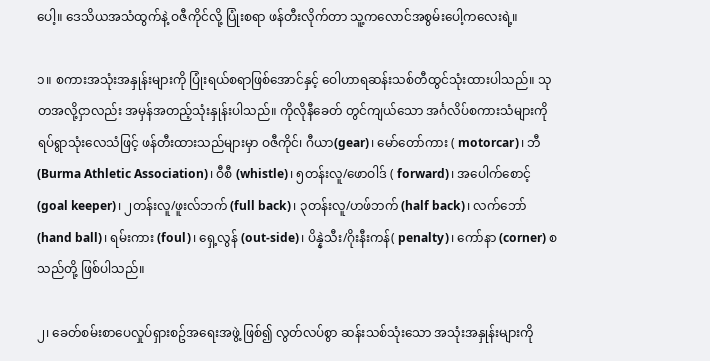ပေါ့။ ဒေသိယအသံထွက်နဲ့ ဝဇီကိုင်လို့ ပြုံးစရာ ဖန်တီးလိုက်တာ သူ့ကလောင်အစွမ်းပေါ့ကလေးရဲ့။

၁။ စကားအသုံးအနှုန်းများကို ပြုံးရယ်စရာဖြစ်အောင်နှင့် ဝေါဟာရဆန်းသစ်တီထွင်သုံးထားပါသည်။ သုတအလို့ငှာလည်း အမှန်အတည့်သုံးနှုန်းပါသည်။ ကိုလိုနီခေတ် တွင်ကျယ်သော အင်္ဂလိပ်စကားသံများကိုရပ်ရွာသုံးလေသံဖြင့် ဖန်တီးထားသည်များမှာ ဝဇီကိုင်၊ ဂီယာ(gear)၊ မော်တော်ကား ( motorcar)၊ ဘီ (Burma Athletic Association)၊ ဝီစီ (whistle)၊ ၅တန်းလူ/ဖောဝါဒ် ( forward)၊ အပေါက်စောင့် (goal keeper)၊ ၂တန်းလူ/ဖူးလ်ဘက် (full back)၊ ၃တန်းလူ/ဟဖ်ဘက် (half back)၊ လက်ဘော် (hand ball)၊ ရမ်းကား (foul)၊ ရှေ့လွန် (out-side)၊ ပိန္နဲသီး/ဂိုးနီးကန်( penalty)၊ ကော်နာ (corner) စသည်တို့ ဖြစ်ပါသည်။

၂၊ ခေတ်စမ်းစာပေလှုပ်ရှားစဥ်အရေးအဖွဲ့ ဖြစ်၍ လွတ်လပ်စွာ ဆန်းသစ်သုံးသော အသုံးအနှုန်းများကို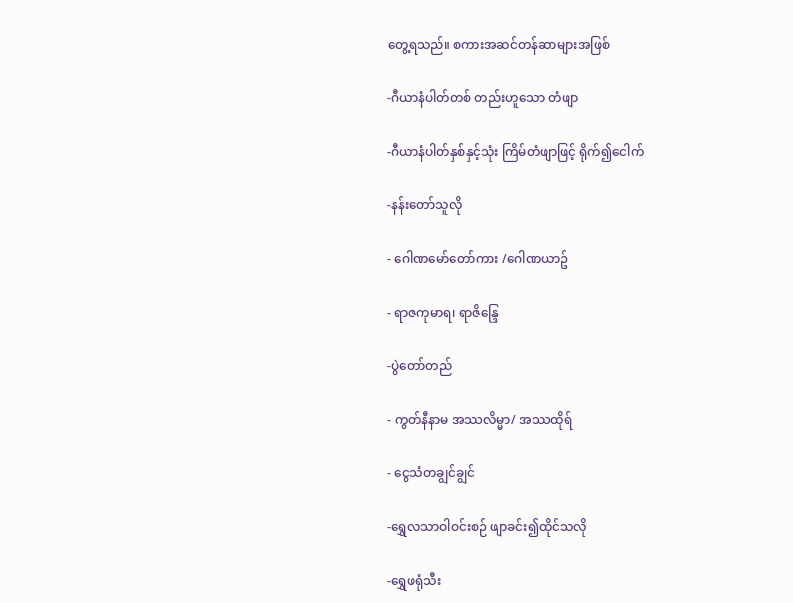တွေ့ရသည်။ စကားအဆင်တန်ဆာများအဖြစ်

-ဂီယာနံပါတ်တစ် တည်းဟူသော တံဖျာ

-ဂီယာနံပါတ်နှစ်နှင့်သုံး ကြိမ်တံဖျာဖြင့် ရိုက်၍ငေါက်

-နန်းတော်သူလို

- ဂေါဏမော်တော်ကား /ဂေါဏယာဥ်

- ရာဇကုမာရ၊ ရာဇိန္ဒြေ

-ပွဲတော်တည်

- ကွတ်နီနာမ အဿလိမ္မာ/ အဿထိုရ်

- ငွေသံတချွင်ချွင်

-ရွှေလသာဝါဝင်းစဉ် ဖျာခင်း၍ထိုင်သလို

-ရွှေဖရုံသီး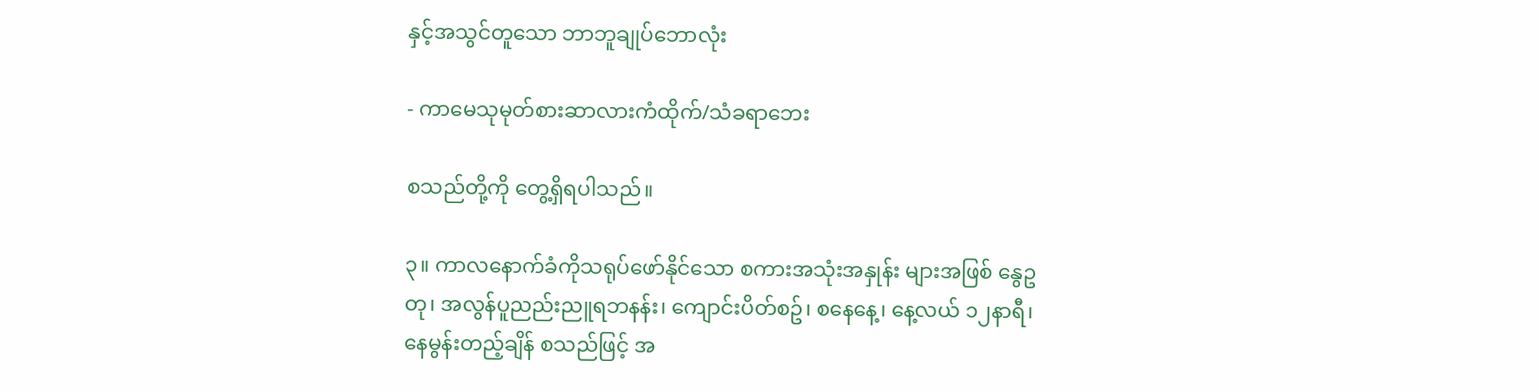နှင့်အသွင်တူသော ဘာဘူချုပ်ဘောလုံး

- ကာမေသုမုတ်စားဆာလားကံထိုက်/သံခရာဘေး

စသည်တို့ကို တွေ့ရှိရပါသည်။

၃။ ကာလနောက်ခံကိုသရုပ်ဖော်နိုင်သော စကားအသုံးအနှုန်း များအဖြစ် နွေဥတု၊ အလွန်ပူညည်းညူရဘနန်း၊ ကျောင်းပိတ်စဥ်၊ စနေနေ့၊ နေ့လယ် ၁၂နာရီ၊ နေမွန်းတည့်ချိန် စသည်ဖြင့် အ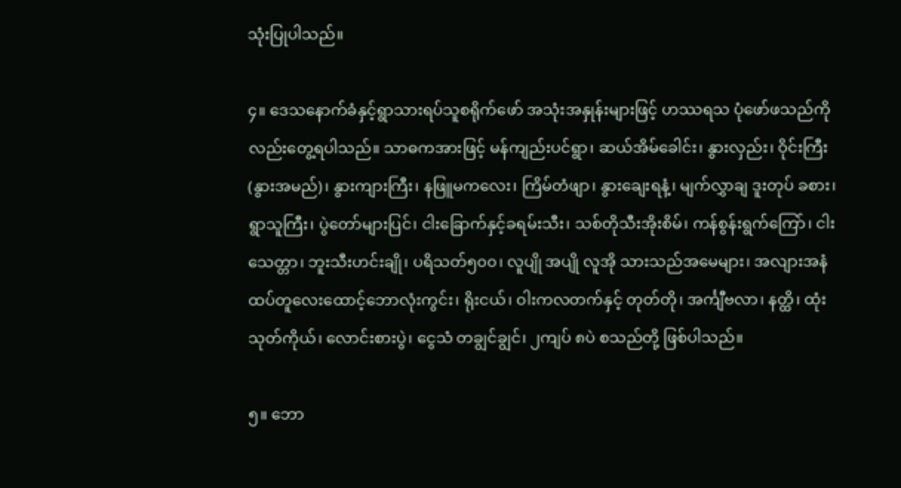သုံးပြုပါသည်။

၄။ ဒေသနောက်ခံနှင့်ရွာသားရပ်သူစရိုက်ဖော် အသုံးအနှုန်းများဖြင့် ဟဿရသ ပုံဖော်ဖသည်ကိုလည်းတွေ့ရပါသည်။ သာဓကအားဖြင့် မန်ကျည်းပင်ရွာ၊ ဆယ်အိမ်ခေါင်း၊ နွားလှည်း၊ ဝိုင်းကြီး(နွားအမည်)၊ နွားကျားကြီး၊ နဖြူမကလေး၊ ကြိမ်တံဖျာ၊ နွားချေးရနံ့၊ မျက်လွှာချ ဒူးတုပ် ခစား၊ ရွာသူကြီး၊ ပွဲတော်များပြင်၊ ငါးခြောက်နှင့်ခရမ်းသီး၊ သစ်တိုသီးအိုးစိမ်၊ ကန်စွန်းရွက်ကြော်၊ ငါးသေတ္တာ၊ ဘူးသီးဟင်းချို၊ ပရိသတ်၅၀၀၊ လူပျို အပျို လူအို သားသည်အမေများ၊ အလျားအနံထပ်တူလေးထောင့်ဘောလုံးကွင်း၊ ရိုးငယ်၊ ဝါးကလတက်နှင့် တုတ်တို၊ အင်္ကျီဗလာ၊ နတ္ထိ၊ ထုံးသုတ်ကိုယ်၊ လောင်းစားပွဲ၊ ငွေသံ တချွင်ချွင်၊ ၂ကျပ် ၈ပဲ စသည်တို့ ဖြစ်ပါသည်။

၅။ ဘော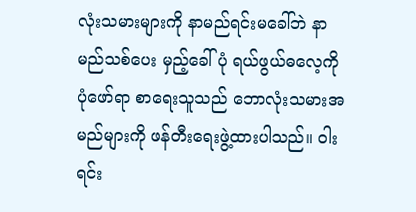လုံးသမားများကို နာမည်ရင်းမခေါ်ဘဲ နာမည်သစ်ပေး မှည့်ခေါ်ပုံ ရယ်ဖွယ်ဓလေ့ကို ပုံဖော်ရာ စာရေးသူသည် ဘောလုံးသမားအမည်များကို ဖန်တီးရေးဖွဲ့ထားပါသည်။ ဝါးရင်း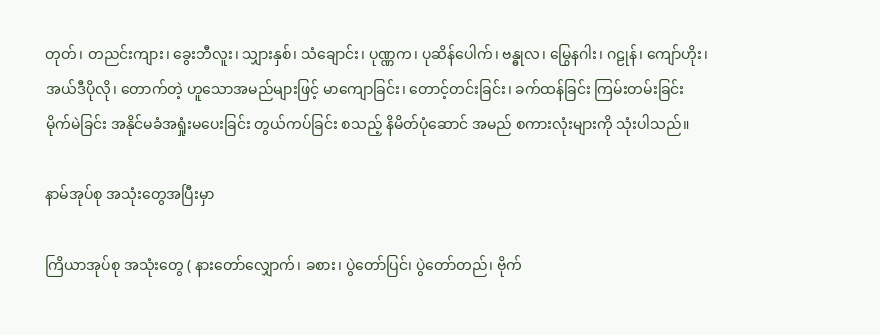တုတ်၊ တညင်းကျား၊ ခွေးဘီလူး၊ သျှားနှစ်၊ သံချောင်း၊ ပုဏ္ဏက၊ ပုဆိန်ပေါက်၊ ဗန္ဓုလ၊ မြွေနဂါး၊ ဂဠုန်၊ ကျော်ဟိုး၊ အယ်ဒီပိုလို၊ တောက်တဲ့ ဟူသောအမည်များဖြင့် မာကျောခြင်း၊ တောင့်တင်းခြင်း၊ ခက်ထန်ခြင်း ကြမ်းတမ်းခြင်း မိုက်မဲခြင်း အနိုင်မခံအရှုံးမပေးခြင်း တွယ်ကပ်ခြင်း စသည့် နိမိတ်ပုံဆောင် အမည် စကားလုံးများကို သုံးပါသည်။

နာမ်အုပ်စု အသုံးတွေအပြီးမှာ

ကြိယာအုပ်စု အသုံးတွေ ( နားတော်လျှောက်၊ ခစား၊ ပွဲတော်ပြင်၊ ပွဲတော်တည်၊ ဗိုက်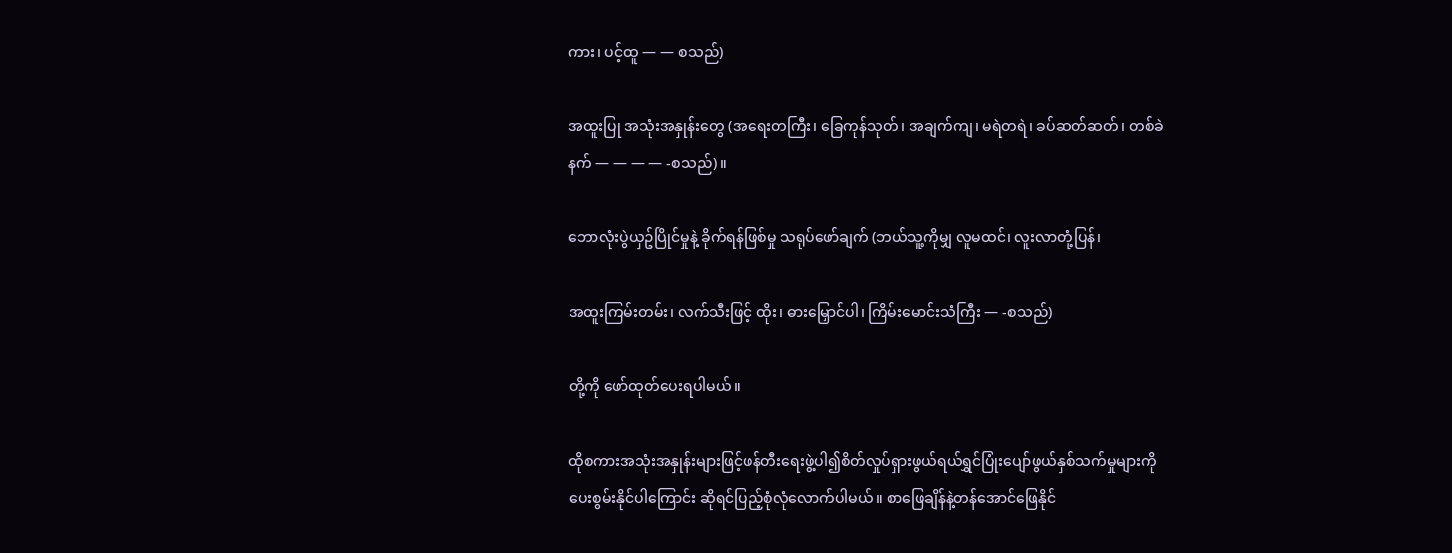ကား၊ ပင့်ထူ — — စသည်)

အထူးပြု အသုံးအနှုန်းတွေ (အရေးတကြီး၊ ခြေကုန်သုတ်၊ အချက်ကျ၊ မရဲတရဲ၊ ခပ်ဆတ်ဆတ်၊ တစ်ခဲနက် — — — — -စသည်)။

ဘောလုံးပွဲယှဥ်ပြိုင်မှုနဲ့ ခိုက်ရန်ဖြစ်မှု သရုပ်ဖော်ချက် (ဘယ်သူ့ကိုမျှ လူမထင်၊ လူးလာတုံ့ပြန်၊

အထူးကြမ်းတမ်း၊ လက်သီးဖြင့် ထိုး၊ ဓားမြှောင်ပါ၊ ကြိမ်းမောင်းသံကြီး — -စသည်)

တို့ကို ဖော်ထုတ်ပေးရပါမယ်။

ထိုစကားအသုံးအနှုန်းများဖြင့်ဖန်တီး‌ရေးဖွဲ့ပါ၍စိတ်လှုပ်ရှားဖွယ်ရယ်ရွှင်ပြုံးပျော်ဖွယ်နှစ်သက်မှုများကိုပေးစွမ်းနိုင်ပါကြောင်း ဆိုရင်ပြည့်စုံလုံလောက်ပါမယ်။ စာဖြေချိန်နဲ့တန်အောင်ဖြေနိုင်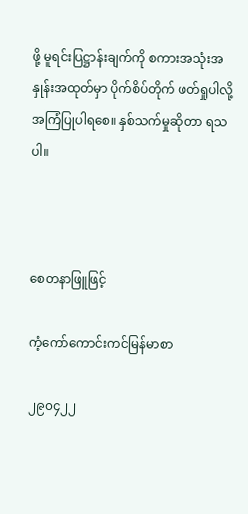ဖို့ မူရင်းပြဋ္ဌာန်းချက်ကို စကားအသုံးအနှုန်းအထုတ်မှာ ပိုက်စိပ်တိုက် ဖတ်ရှုပါလို့ အကြံပြုပါရစေ။ နှစ်သက်မှုဆိုတာ ရသ ပါ။



စေတနာဖြူဖြင့်

ကံ့ကော်ကောင်းကင်မြန်မာစာ

၂၉၀၄၂၂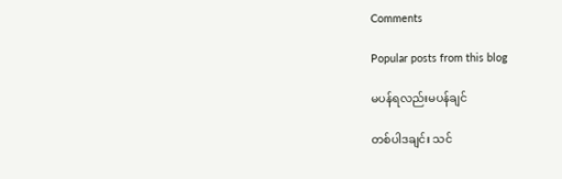Comments

Popular posts from this blog

မပန်ရလည်းမပန်ချင်

တစ်ပါဒချင်း သင်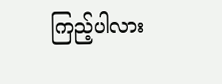ကြည့်ပါလား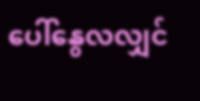ပေါ်နွေလလျှင်